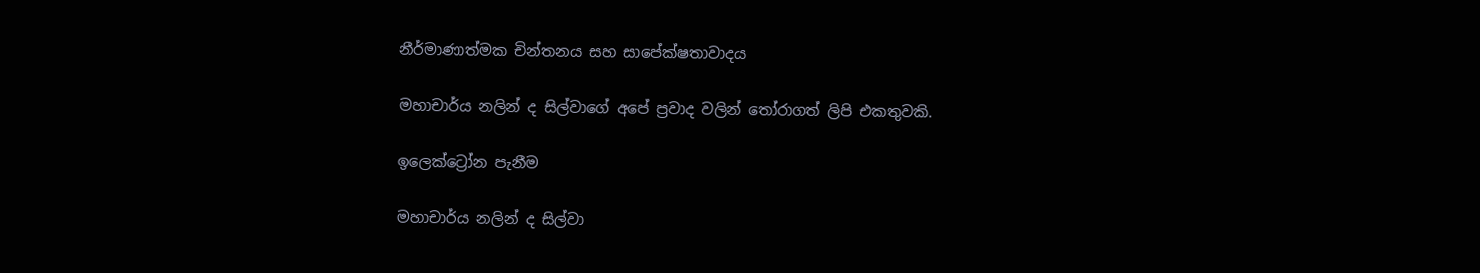නීර්මාණාත්මක චින්තනය සහ සාපේක්ෂතාවාදය

මහාචාර්ය නලින් ද සිල්වාගේ අපේ ප්‍රවාද වලින් තෝරාගත් ලිපි එකතුවකි.

ඉලෙක්ට්‍රෝන පැනීම

මහාචාර්ය නලින් ද සිල්වා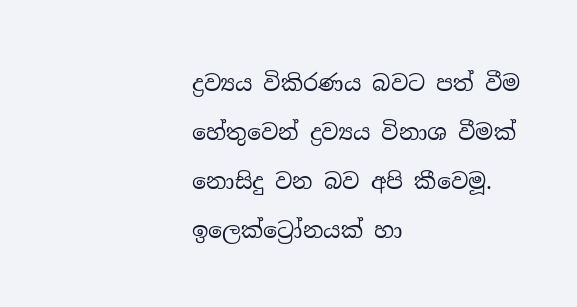ද්‍රව්‍යය විකිරණය බවට පත් වීම හේතුවෙන් ද්‍රව්‍යය විනාශ වීමක් නොසිදු වන බව අපි කීවෙමූ. ඉලෙක්ට්‍රෝනයක් හා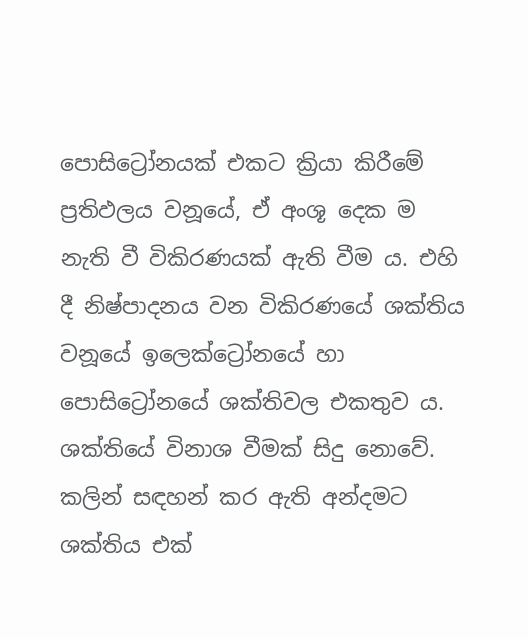පොසිට්‍රෝනයක් එකට ක්‍රියා කිරීමේ ප්‍රතිඵලය වනූයේ, ඒ අංශූ දෙක ම නැති වී විකිරණයක් ඇති වීම ය. එහි දී නිෂ්පාදනය වන විකිරණයේ ශක්තිය වනූයේ ඉලෙක්ට්‍රෝනයේ හා පොසිට්‍රෝනයේ ශක්තිවල එකතුව ය. ශක්තියේ විනාශ වීමක් සිදු නොවේ. කලින් සඳහන් කර ඇති අන්දමට ශක්තිය එක්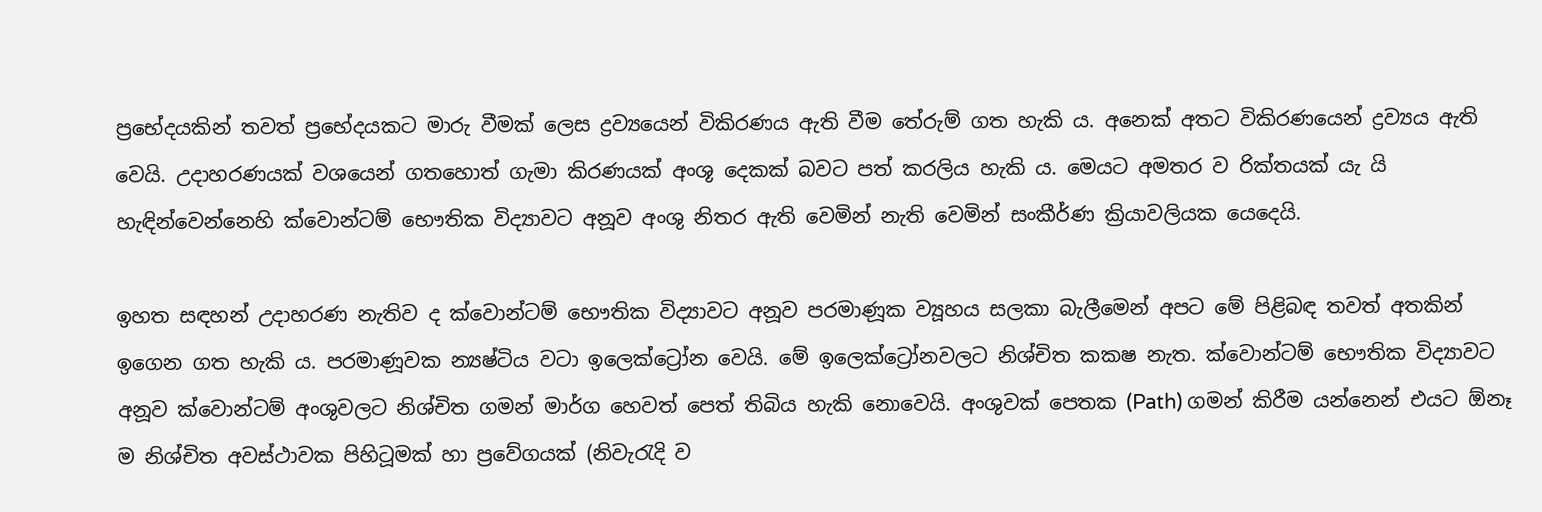ප්‍රභේදයකින් තවත් ප්‍රභේදයකට මාරු වීමක් ලෙස ද්‍රව්‍යයෙන් විකිරණය ඇති වීම තේරුම් ගත හැකි ය. අනෙක් අතට විකිරණයෙන් ද්‍රව්‍යය ඇති වෙයි. උදාහරණයක් වශයෙන් ගතහොත් ගැමා කිරණයක් අංශූ දෙකක් බවට පත් කරලිය හැකි ය. මෙයට අමතර ව රික්තයක් යැ යි හැඳින්වෙන්නෙහි ක්වොන්ටම් භෞතික විද්‍යාවට අනූව අංශු නිතර ඇති වෙමින් නැති වෙමින් සංකීර්ණ ක්‍රියාවලියක යෙදෙයි.

ඉහත සඳහන් උදාහරණ නැතිව ද ක්වොන්ටම් භෞතික විද්‍යාවට අනූව පරමාණූක ව්‍යූහය සලකා බැලීමෙන් අපට මේ පිළිබඳ තවත් අතකින් ඉගෙන ගත හැකි ය. පරමාණූවක න්‍යෂ්ටිය වටා ඉලෙක්ට්‍රෝන වෙයි. මේ ඉලෙක්ට්‍රෝනවලට නිශ්චිත කකෂ නැත. ක්වොන්ටම් භෞතික විද්‍යාවට අනූව ක්වොන්ටම් අංශුවලට නිශ්චිත ගමන් මාර්ග හෙවත් පෙත් තිබිය හැකි නොවෙයි. අංශුවක් පෙතක (Path) ගමන් කිරීම යන්නෙන් එයට ඕනෑ ම නිශ්චිත අවස්ථාවක පිහිටූමක් හා ප්‍රවේගයක් (නිවැරැදි ව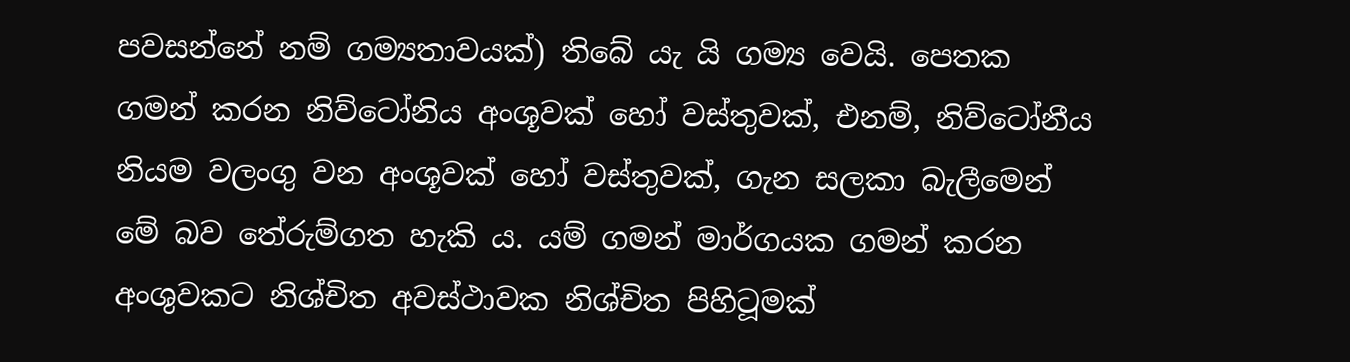පවසන්නේ නම් ගම්‍යතාවයක්) තිබේ යැ යි ගම්‍ය වෙයි. පෙතක ගමන් කරන නිව්ටෝනිය අංශූවක් හෝ වස්තුවක්, එනම්, නිව්ටෝනීය නියම වලංගු වන අංශූවක් හෝ වස්තුවක්, ගැන සලකා බැලීමෙන් මේ බව තේරුම්ගත හැකි ය. යම් ගමන් මාර්ගයක ගමන් කරන අංශුවකට නිශ්චිත අවස්ථාවක නිශ්චිත පිහිටූමක්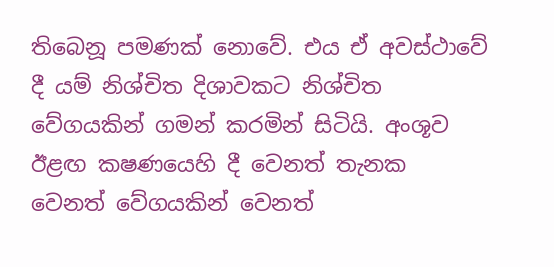තිබෙනූ පමණක් නොවේ. එය ඒ අවස්ථාවේ දී යම් නිශ්චිත දිශාවකට නිශ්චිත වේගයකින් ගමන් කරමින් සිටියි. අංශූව ඊළඟ කෂණයෙහි දී වෙනත් තැනක වෙනත් වේගයකින් වෙනත්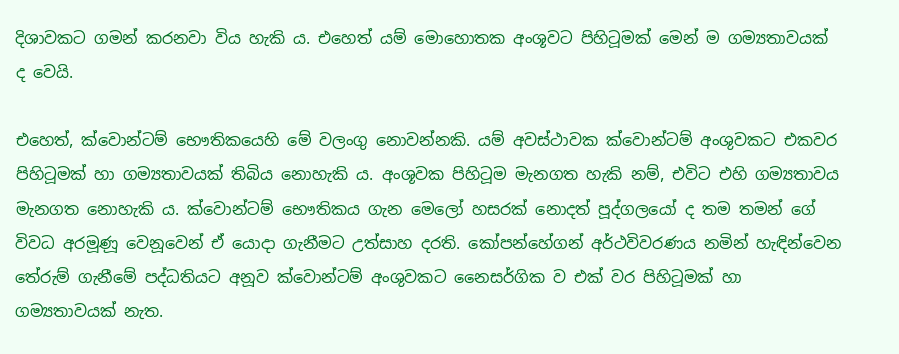දිශාවකට ගමන් කරනවා විය හැකි ය. එහෙත් යම් මොහොතක අංශූවට පිහිටූමක් මෙන් ම ගම්‍යතාවයක් ද වෙයි.

එහෙත්, ක්වොන්ටම් භෞතිකයෙහි මේ වලංගු නොවන්නකි. යම් අවස්ථාවක ක්වොන්ටම් අංශුවකට එකවර පිහිටූමක් හා ගම්‍යතාවයක් තිබිය නොහැකි ය. අංශූවක පිහිටූම මැනගත හැකි නම්, එවිට එහි ගම්‍යතාවය මැනගත නොහැකි ය. ක්වොන්ටම් භෞතිකය ගැන මෙලෝ හසරක් නොදත් පූද්ගලයෝ ද තම තමන් ගේ විවධ අරමූණූ වෙනූවෙන් ඒ යොදා ගැනීමට උත්සාහ දරති. කෝපන්හේගන් අර්ථවිවරණය නමින් හැඳින්වෙන තේරුම් ගැනීමේ පද්ධතියට අනූව ක්වොන්ටම් අංශුවකට නෛසර්ගික ව එක් වර පිහිටූමක් හා ගම්‍යතාවයක් නැත.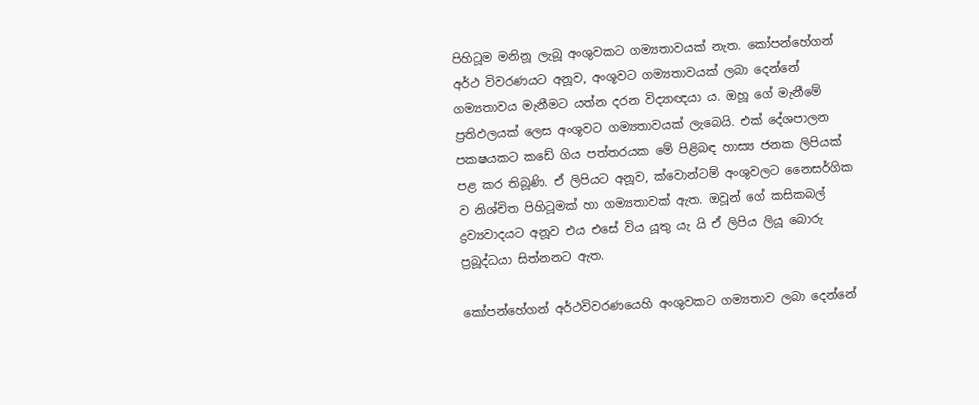පිහිටූම මනිනූ ලැබූ අංශුවකට ගම්‍යතාවයක් නැත. කෝපන්හේගන් අර්ථ විවරණයට අනූව, අංශූවට ගම්‍යතාවයක් ලබා දෙන්නේ ගම්‍යතාවය මැනීමට යත්න දරන විද්‍යාඥයා ය. ඔහූ ගේ මැනීමේ ප්‍රතිඵලයක් ලෙස අංශූවට ගම්‍යතාවයක් ලැබෙයි. එක් දේශපාලන පකෂයකට කඩේ ගිය පත්තරයක මේ පිළිබඳ හාස්‍ය ජනක ලිපියක් පළ කර තිබූණි. ඒ ලිපියට අනූව, ක්වොන්ටම් අංශුවලට නෛසර්ගික ව නිශ්චිත පිහිටූමක් හා ගම්‍යතාවක් ඇත. ඔවූන් ගේ කසිකබල් ද්‍රව්‍යවාදයට අනූව එය එසේ විය යූතු යැ යි ඒ ලිපිය ලියූ බොරු ප්‍රබූද්ධයා සිත්නනට ඇත.

කෝපන්හේගන් අර්ථවිවරණයෙහි අංශුවකට ගම්‍යතාව ලබා දෙන්නේ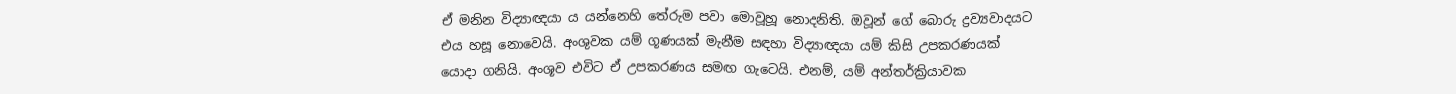ඒ මනින විද්‍යාඥයා ය යන්නෙහි තේරුම පවා මොවූහූ නොදනිති. ඔවූන් ගේ බොරු ද්‍රව්‍යවාදයට එය හසූ නොවෙයි. අංශුවක යම් ගූණයක් මැනීම සඳහා විද්‍යාඥයා යම් කිසි උපකරණයක් යොදා ගනියි. අංශූව එවිට ඒ උපකරණය සමඟ ගැටෙයි. එනම්, යම් අන්තර්ක්‍රියාවක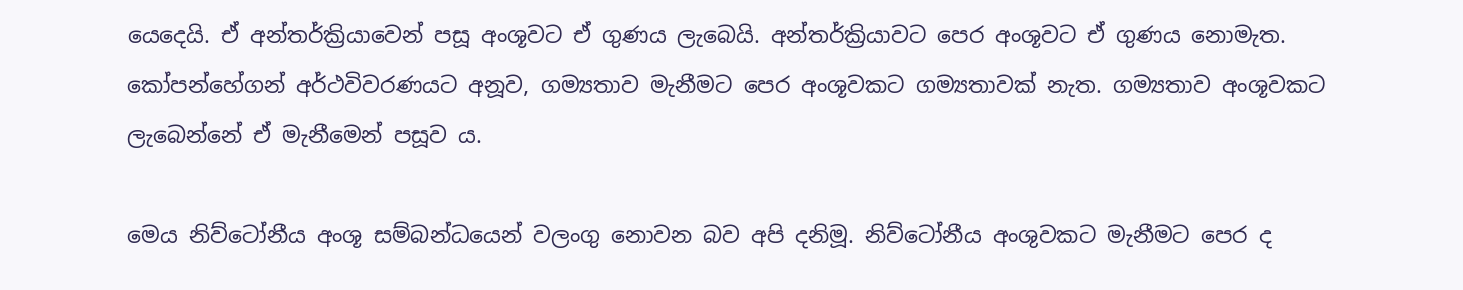යෙදෙයි. ඒ අන්තර්ක්‍රියාවෙන් පසූ අංශූවට ඒ ගුණය ලැබෙයි. අන්තර්ක්‍රියාවට පෙර අංශූවට ඒ ගුණය නොමැත. කෝපන්හේගන් අර්ථවිවරණයට අනූව, ගම්‍යතාව මැනීමට පෙර අංශූවකට ගම්‍යතාවක් නැත. ගම්‍යතාව අංශූවකට ලැබෙන්නේ ඒ මැනීමෙන් පසූව ය.

මෙය නිව්ටෝනීය අංශූ සම්බන්ධයෙන් වලංගු නොවන බව අපි දනිමූ. නිව්ටෝනීය අංශුවකට මැනීමට පෙර ද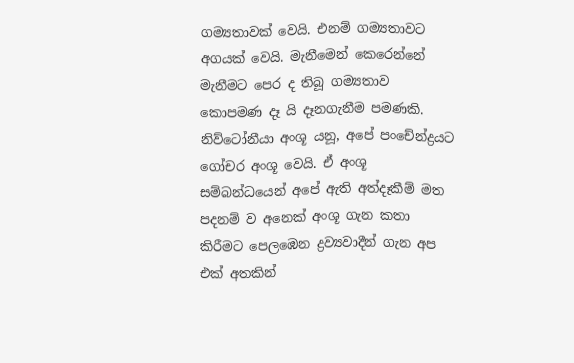ගම්‍යතාවක් වෙයි. එනම් ගම්‍යතාවට අගයක් වෙයි. මැනීමෙන් කෙරෙන්නේ මැනීමට පෙර ද තිබූ ගම්‍යතාව කොපමණ දෑ යි දෑනගැනීම පමණකි. නිව්ටෝනීයා අංශූ යනූ, අපේ පංචේන්ද්‍රයට ගෝචර අංශූ වෙයි. ඒ අංශූ සම්බන්ධයෙන් අපේ ඇති අත්දෑකීම් මත පදනම් ව අනෙක් අංශූ ගැන කතා කිරීමට පෙලඹෙන ද්‍රව්‍යවාදීන් ගැන අප එක් අතකින්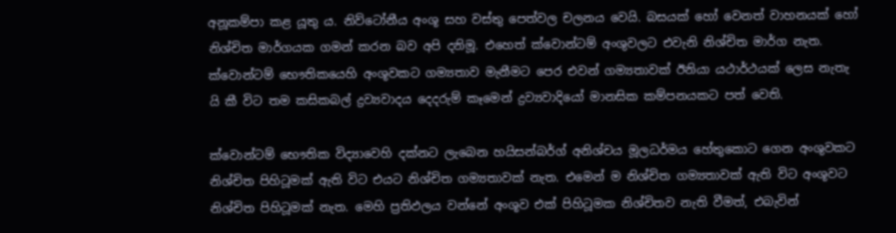අනූකම්පා කළ යූතු ය. නිව්ටෝනීය අංශූ සහ වස්තු පෙත්වල චලනය වෙයි. බසයක් හෝ වෙනත් වාහනයක් හෝ නිශ්චිත මාර්ගයක ගමන් කරන බව අපි දනිමූ. එහෙත් ක්වොන්ටම් අංශුවලට එවැනි නිශ්චිත මාර්ග නැත. ක්වොන්ටම් භෞතිකයෙහි අංශූවකට ගම්‍යතාව මැනීමට පෙර එවන් ගම්‍යතාවක් ඊනියා යථාර්ථයක් ලෙස නැතැ යි කී විට තම කසිකබල් ද්‍රව්‍යවාදය දෙදරුම් කෑමෙන් ද්‍රව්‍යවාදියෝ මානසික කම්පනයකට පත් වෙති.

ක්වොන්ටම් භෞතික විද්‍යාවෙහි දක්නට ලැබෙන හයිසන්බර්ග් අනිශ්චය මූලධර්මය හේතුකොට ගෙන අංශුවකට නිශ්චිත පිහිටූමක් ඇති විට එයට නිශ්චිත ගම්‍යතාවක් නැත. එමෙන් ම නිශ්චිත ගම්‍යතාවක් ඇති විට අංශූවට නිශ්චිත පිහිටූමක් නැත. මෙහි ප්‍රතිඵලය වන්නේ අංශූව එක් පිහිටූමක නිශ්චිතව නැති වීමත්, එබැවින්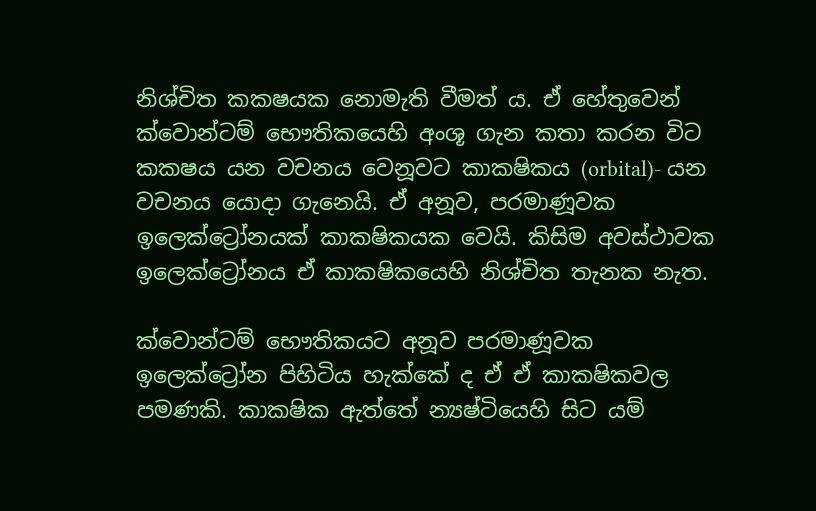නිශ්චිත කකෂයක නොමැති වීමත් ය. ඒ හේතුවෙන් ක්වොන්ටම් භෞතිකයෙහි අංශූ ගැන කතා කරන විට කකෂය යන වචනය වෙනූවට කාකෂිකය (orbital)- යන වචනය යොදා ගැනෙයි. ඒ අනූව, පරමාණූවක ඉලෙක්ට්‍රෝනයක් කාකෂිකයක වෙයි. කිසිම අවස්ථාවක ඉලෙක්ට්‍රෝනය ඒ කාකෂිකයෙහි නිශ්චිත තැනක නැත.

ක්වොන්ටම් භෞතිකයට අනූව පරමාණූවක ඉලෙක්ට්‍රෝන පිහිටිය හැක්කේ ද ඒ ඒ කාකෂිකවල පමණකි. කාකෂික ඇත්තේ න්‍යෂ්ටියෙහි සිට යම්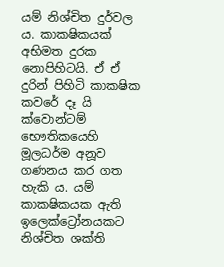යම් නිශ්චිත දුර්වල ය. කාකෂිකයක් අභිමත දුරක නොපිහිටයි. ඒ ඒ දුරින් පිහිටි කාකෂික කවරේ දෑ යි ක්වොන්ටම් භෞතිකයෙහි මූලධර්ම අනූව ගණනය කර ගත හැකි ය. යම් කාකෂිකයක ඇති ඉලෙක්ට්‍රෝනයකට නිශ්චිත ශක්ති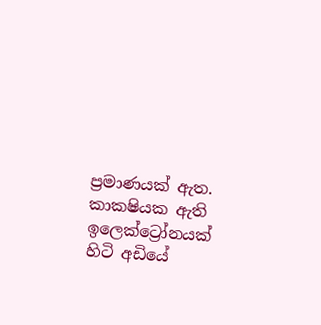ප්‍රමාණයක් ඇත. කාකෂියක ඇති ඉලෙක්ට්‍රෝනයක් හිටි අඩියේ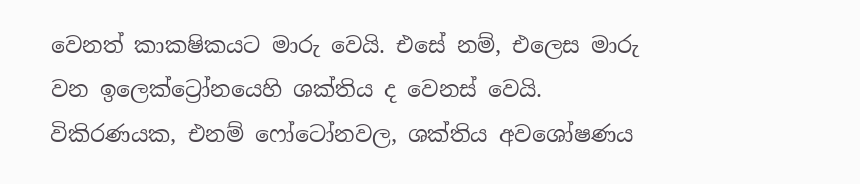වෙනත් කාකෂිකයට මාරු වෙයි. එසේ නම්, එලෙස මාරු වන ඉලෙක්ට්‍රෝනයෙහි ශක්තිය ද වෙනස් වෙයි. විකිරණයක, එනම් ෆෝටෝනවල, ශක්තිය අවශෝෂණය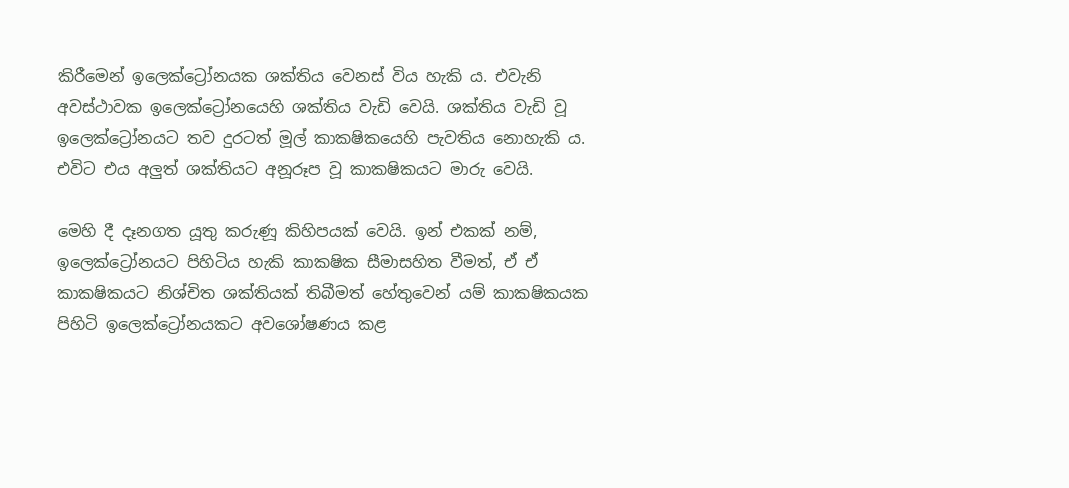කිරීමෙන් ඉලෙක්ට්‍රෝනයක ශක්තිය වෙනස් විය හැකි ය. එවැනි අවස්ථාවක ඉලෙක්ට්‍රෝනයෙහි ශක්තිය වැඩි වෙයි. ශක්තිය වැඩි වූ ඉලෙක්ට්‍රෝනයට තව දුරටත් මූල් කාකෂිකයෙහි පැවතිය නොහැකි ය. එවිට එය අලුත් ශක්තියට අනූරූප වූ කාකෂිකයට මාරු වෙයි.

මෙහි දී දෑනගත යූතු කරුණූ කිහිපයක් වෙයි. ඉන් එකක් නම්, ඉලෙක්ට්‍රෝනයට පිහිටිය හැකි කාකෂික සීමාසහිත වීමත්, ඒ ඒ කාකෂිකයට නිශ්චිත ශක්තියක් තිබීමත් හේතුවෙන් යම් කාකෂිකයක පිහිටි ඉලෙක්ට්‍රෝනයකට අවශෝෂණය කළ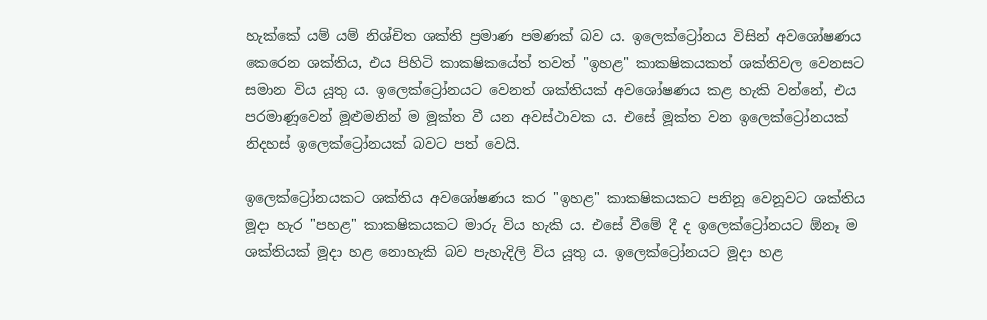හැක්කේ යම් යම් නිශ්චිත ශක්ති ප්‍රමාණ පමණක් බව ය. ඉලෙක්ට්‍රෝනය විසින් අවශෝෂණය කෙරෙන ශක්තිය, එය පිහිටි කාකෂිකයේත් තවත් "ඉහළ" කාකෂිකයකත් ශක්තිවල වෙනසට සමාන විය යූතු ය. ඉලෙක්ට්‍රෝනයට වෙනත් ශක්තියක් අවශෝෂණය කළ හැකි වන්නේ, එය පරමාණූවෙන් මූළුමනින් ම මූක්ත වී යන අවස්ථාවක ය. එසේ මූක්ත වන ඉලෙක්ට්‍රෝනයක් නිදහස් ඉලෙක්ට්‍රෝනයක් බවට පත් වෙයි.

ඉලෙක්ට්‍රෝනයකට ශක්තිය අවශෝෂණය කර "ඉහළ" කාකෂිකයකට පනිනූ වෙනූවට ශක්තිය මූදා හැර "පහළ" කාකෂිකයකට මාරු විය හැකි ය. එසේ වීමේ දී ද ඉලෙක්ට්‍රෝනයට ඕනෑ ම ශක්තියක් මූදා හළ නොහැකි බව පැහැදිලි විය යූතු ය. ඉලෙක්ට්‍රෝනයට මූදා හළ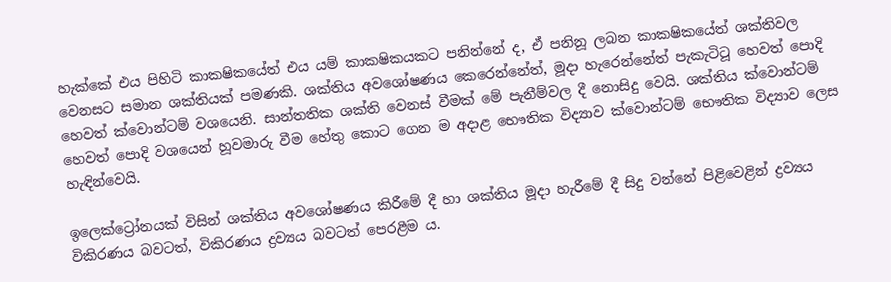හැක්කේ එය පිහිටි කාකෂිකයේත් එය යම් කාකෂිකයකට පනින්නේ ද, ඒ පනිනූ ලබන කාකෂිකයේත් ශක්තිවල වෙනසට සමාන ශක්තියක් පමණකි. ශක්තිය අවශෝෂණය කෙරෙන්නේත්, මූදා හැරෙන්නේත් පැකැටිටූ හෙවත් පොදි හෙවත් ක්වොන්ටම් වශයෙනි. සාන්තතික ශක්ති වෙනස් වීමක් මේ පැනීම්වල දී නොසිදු වෙයි. ශක්තිය ක්වොන්ටම් හෙවත් පොදි වශයෙන් හූවමාරු වීම හේතු කොට ගෙන ම අදාළ භෞතික විද්‍යාව ක්වොන්ටම් භෞතික විද්‍යාව ලෙස හැඳින්වෙයි.

ඉලෙක්ට්‍රෝනයක් විසින් ශක්තිය අවශෝෂණය කිරීමේ දී හා ශක්තිය මූදා හැරීමේ දී සිදු වන්නේ පිළිවෙළින් ද්‍රව්‍යය විකිරණය බවටත්, විකිරණය ද්‍රව්‍යය බවටත් පෙරළීම ය.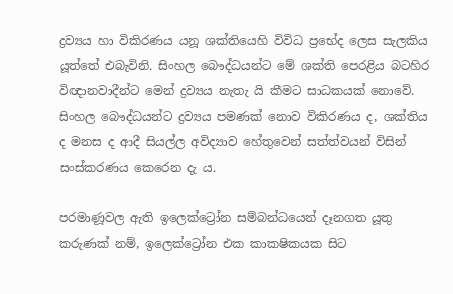ද්‍රව්‍යය හා විකිරණය යනූ ශක්තියෙහි විවිධ ප්‍රභේද ලෙස සැලකිය යූත්තේ එබැවිනි. සිංහල බෞද්ධයන්ට මේ ශක්ති පෙරළිය බටහිර විඥානවාදීන්ට මෙන් ද්‍රව්‍යය නැතැ යි කීමට සාධකයක් නොවේ. සිංහල බෞද්ධයන්ට ද්‍රව්‍යය පමණක් නොව විකිරණය ද, ශක්තිය ද මනස ද ආදී සියල්ල අවිද්‍යාව හේතුවෙන් සත්ත්වයන් විසින් සංස්කරණය කෙරෙන දැ ය.

පරමාණූවල ඇති ඉලෙක්ට්‍රෝන සම්බන්ධයෙන් දෑනගත යූතු කරුණක් නම්, ඉලෙක්ට්‍රෝන එක කාකෂිකයක සිට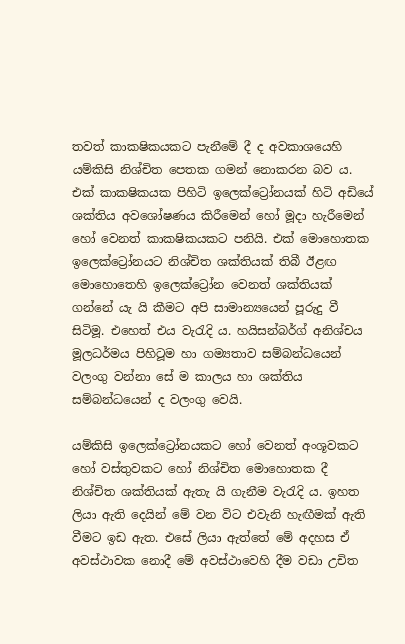තවත් කාකෂිකයකට පැනීමේ දී ද අවකාශයෙහි යම්කිසි නිශ්චිත පෙතක ගමන් නොකරන බව ය. එක් කාකෂිකයක පිහිටි ඉලෙක්ට්‍රෝනයක් හිටි අඩියේ ශක්තිය අවශෝෂණය කිරීමෙන් හෝ මූදා හැරීමෙන් හෝ වෙනත් කාකෂිකයකට පනියි. එක් මොහොතක ඉලෙක්ට්‍රෝනයට නිශ්චිත ශක්තියක් තිබී ඊළඟ මොහොතෙහි ඉලෙක්ට්‍රෝන වෙනත් ශක්තියක් ගන්නේ යැ යි කීමට අපි සාමාන්‍යයෙන් පූරුදු වී සිටිමූ. එහෙත් එය වැරැදි ය. හයිසන්බර්ග් අනිශ්චය මූලධර්මය පිහිටූම හා ගම්‍යතාව සම්බන්ධයෙන් වලංගු වන්නා සේ ම කාලය හා ශක්තිය සම්බන්ධයෙන් ද වලංගු වෙයි.

යම්කිසි ඉලෙක්ට්‍රෝනයකට හෝ වෙනත් අංශූවකට හෝ වස්තුවකට හෝ නිශ්චිත මොහොතක දී නිශ්චිත ශක්තියක් ඇතැ යි ගැනීම වැරැදි ය. ඉහත ලියා ඇති දෙයින් මේ වන විට එවැනි හැඟීමක් ඇති වීමට ඉඩ ඇත. එසේ ලියා ඇත්තේ මේ අදහස ඒ අවස්ථාවක නොදී මේ අවස්ථාවෙහි දීම වඩා උචිත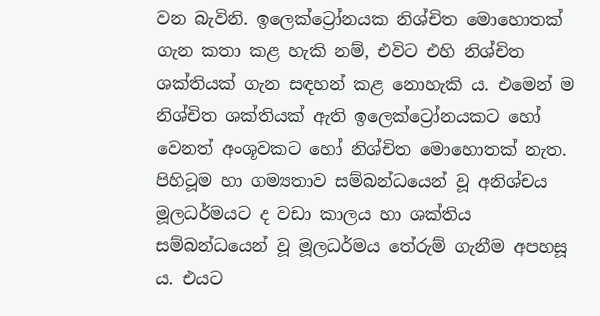වන බැවිනි. ඉලෙක්ට්‍රෝනයක නිශ්චිත මොහොතක් ගැන කතා කළ හැකි නම්, එවිට එහි නිශ්චිත ශක්තියක් ගැන සඳහන් කළ නොහැකි ය. එමෙන් ම නිශ්චිත ශක්තියක් ඇති ඉලෙක්ට්‍රෝනයකට හෝ වෙනත් අංශූවකට හෝ නිශ්චිත මොහොතක් නැත. පිහිටූම හා ගම්‍යතාව සම්බන්ධයෙන් වූ අනිශ්චය මූලධර්මයට ද වඩා කාලය හා ශක්තිය සම්බන්ධයෙන් වූ මූලධර්මය තේරුම් ගැනීම අපහසූ ය. එයට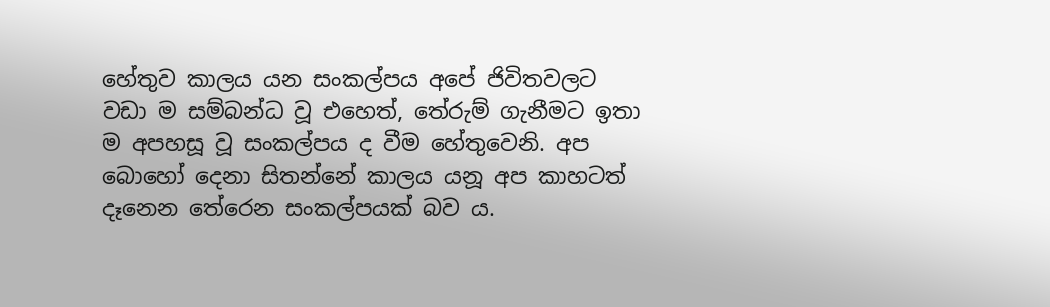හේතුව කාලය යන සංකල්පය අපේ ජිවිතවලට වඩා ම සම්බන්ධ වූ එහෙත්, තේරුම් ගැනීමට ඉතා ම අපහසූ වූ සංකල්පය ද වීම හේතුවෙනි. අප බොහෝ දෙනා සිතන්නේ කාලය යනූ අප කාහටත් දෑනෙන තේරෙන සංකල්පයක් බව ය.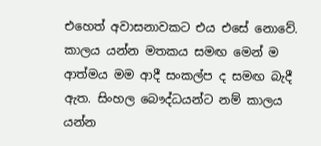එහෙත් අවාසනාවකට එය එසේ නොවේ. කාලය යන්න මතකය සමඟ මෙන් ම ආත්මය මම ආදී සංකල්ප ද සමඟ බැදී ඇත. සිංහල බෞද්ධයන්ට නම් කාලය යන්න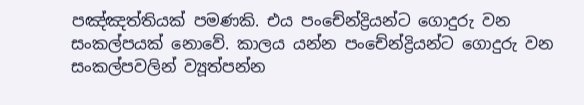පඤ්ඤත්තියක් පමණකි. එය පංචේන්ද්‍රියන්ට ගොදුරු වන සංකල්පයක් නොවේ. කාලය යන්න පංචේන්ද්‍රියන්ට ගොදුරු වන සංකල්පවලින් ව්‍යූත්පන්න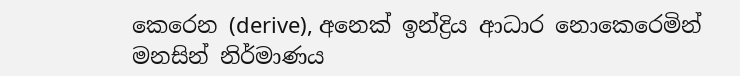කෙරෙන (derive), අනෙක් ඉන්ද්‍රිය ආධාර නොකෙරෙමින් මනසින් නිර්මාණය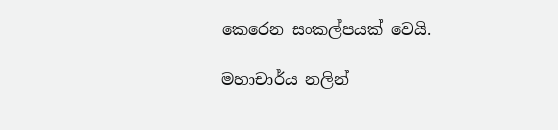කෙරෙන සංකල්පයක් වෙයි.

මහාචාර්ය නලින්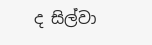ද සිල්වා